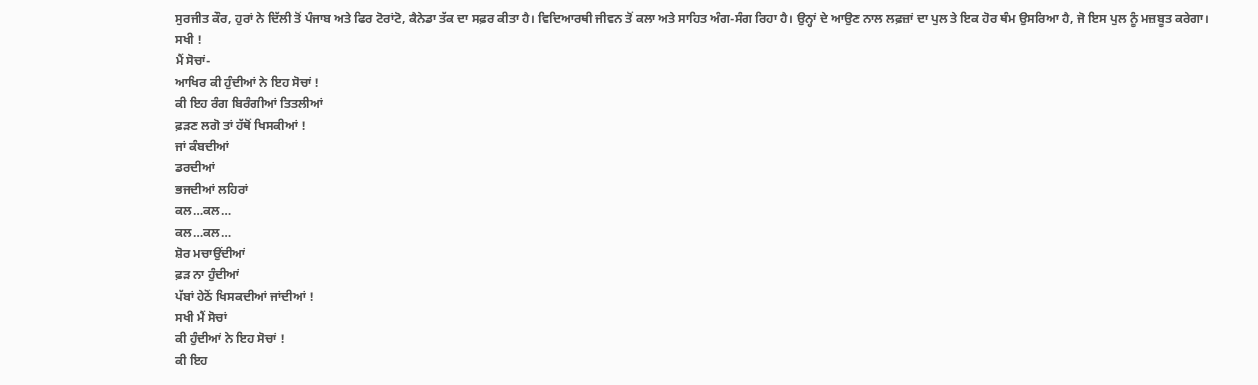ਸੁਰਜੀਤ ਕੌਰ, ਹੁਰਾਂ ਨੇ ਦਿੱਲੀ ਤੋਂ ਪੰਜਾਬ ਅਤੇ ਫਿਰ ਟੋਰਾਂਟੋ, ਕੈਨੇਡਾ ਤੱਕ ਦਾ ਸਫ਼ਰ ਕੀਤਾ ਹੈ। ਵਿਦਿਆਰਥੀ ਜੀਵਨ ਤੋਂ ਕਲਾ ਅਤੇ ਸਾਹਿਤ ਅੰਗ-ਸੰਗ ਰਿਹਾ ਹੈ। ਉਨ੍ਹਾਂ ਦੇ ਆਉਣ ਨਾਲ ਲਫ਼ਜ਼ਾਂ ਦਾ ਪੁਲ ਤੇ ਇਕ ਹੋਰ ਥੰਮ ਉਸਰਿਆ ਹੈ, ਜੋ ਇਸ ਪੁਲ ਨੂੰ ਮਜ਼ਬੂਤ ਕਰੇਗਾ।
ਸਖੀ !
ਮੈਂ ਸੋਚਾਂ-
ਆਖਿਰ ਕੀ ਹੁੰਦੀਆਂ ਨੇ ਇਹ ਸੋਚਾਂ !
ਕੀ ਇਹ ਰੰਗ ਬਿਰੰਗੀਆਂ ਤਿਤਲੀਆਂ
ਫ਼ੜਣ ਲਗੋ ਤਾਂ ਹੱਥੋਂ ਖਿਸਕੀਆਂ !
ਜਾਂ ਕੰਬਦੀਆਂ
ਡਰਦੀਆਂ
ਭਜਦੀਆਂ ਲਹਿਰਾਂ
ਕਲ…ਕਲ…
ਕਲ…ਕਲ…
ਸ਼ੋਰ ਮਚਾਉਂਦੀਆਂ
ਫ਼ੜ ਨਾ ਹੁੰਦੀਆਂ
ਪੱਬਾਂ ਹੇਠੋਂ ਖਿਸਕਦੀਆਂ ਜਾਂਦੀਆਂ !
ਸਖੀ ਮੈਂ ਸੋਚਾਂ
ਕੀ ਹੁੰਦੀਆਂ ਨੇ ਇਹ ਸੋਚਾਂ !
ਕੀ ਇਹ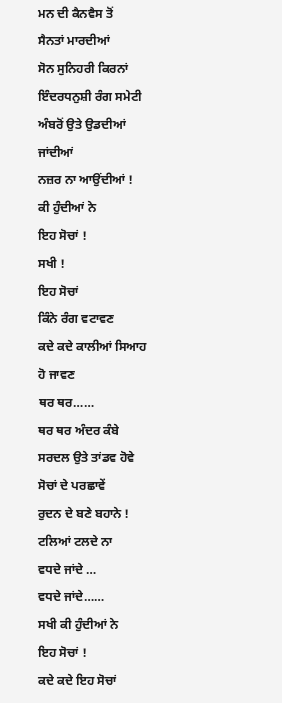ਮਨ ਦੀ ਕੈਨਵੈਸ ਤੋਂ
ਸੈਨਤਾਂ ਮਾਰਦੀਆਂ
ਸੋਨ ਸੁਨਿਹਰੀ ਕਿਰਨਾਂ
ਇੰਦਰਧਨੁਸ਼ੀ ਰੰਗ ਸਮੇਟੀ
ਅੰਬਰੋਂ ਉਤੇ ਉਡਦੀਆਂ ਜਾਂਦੀਆਂ
ਨਜ਼ਰ ਨਾ ਆਉਂਦੀਆਂ !
ਕੀ ਹੁੰਦੀਆਂ ਨੇ
ਇਹ ਸੋਚਾਂ !
ਸਖੀ !
ਇਹ ਸੋਚਾਂ
ਕਿੰਨੇ ਰੰਗ ਵਟਾਵਣ
ਕਦੇ ਕਦੇ ਕਾਲੀਆਂ ਸਿਆਹ ਹੋ ਜਾਵਣ
ਥਰ ਥਰ……
ਥਰ ਥਰ ਅੰਦਰ ਕੰਬੇ
ਸਰਦਲ ਉਤੇ ਤਾਂਡਵ ਹੋਵੇ
ਸੋਚਾਂ ਦੇ ਪਰਛਾਵੇਂ
ਰੁਦਨ ਦੇ ਬਣੇ ਬਹਾਨੇ !
ਟਲਿਆਂ ਟਲਦੇ ਨਾ
ਵਧਦੇ ਜਾਂਦੇ …
ਵਧਦੇ ਜਾਂਦੇ……
ਸਖੀ ਕੀ ਹੁੰਦੀਆਂ ਨੇ
ਇਹ ਸੋਚਾਂ !
ਕਦੇ ਕਦੇ ਇਹ ਸੋਚਾਂ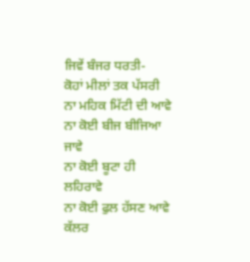ਜਿਵੇਂ ਬੰਜਰ ਧਰਤੀ-
ਕੋਹਾਂ ਮੀਲਾਂ ਤਕ ਪੱਸਰੀ
ਨਾ ਮਹਿਕ ਮਿੱਟੀ ਦੀ ਆਵੇ
ਨਾ ਕੋਈ ਬੀਜ ਬੀਜਿਆ ਜਾਵੇ
ਨਾ ਕੋਈ ਬੂਟਾ ਹੀ ਲਹਿਰਾਵੇ
ਨਾ ਕੋਈ ਫੁਲ ਹੱਸਣ ਆਵੇ
ਕੱਲਰ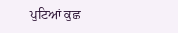ਪੁਟਿਆਂ ਕੁਛ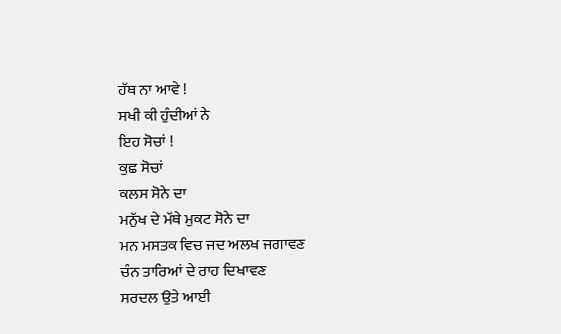ਹੱਥ ਨਾ ਆਵੇ !
ਸਖੀ ਕੀ ਹੁੰਦੀਆਂ ਨੇ
ਇਹ ਸੋਚਾਂ !
ਕੁਛ ਸੋਚਾਂ
ਕਲਸ ਸੋਨੇ ਦਾ
ਮਨੁੱਖ ਦੇ ਮੱਥੇ ਮੁਕਟ ਸੋਨੇ ਦਾ
ਮਨ ਮਸਤਕ ਵਿਚ ਜਦ ਅਲਖ ਜਗਾਵਣ
ਚੰਨ ਤਾਰਿਆਂ ਦੇ ਰਾਹ ਦਿਖਾਵਣ
ਸਰਦਲ ਉਤੇ ਆਈ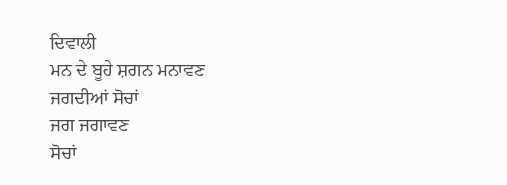ਦਿਵਾਲੀ
ਮਨ ਦੇ ਬੂਹੇ ਸ਼ਗਨ ਮਨਾਵਣ
ਜਗਦੀਆਂ ਸੋਚਾਂ
ਜਗ ਜਗਾਵਣ
ਸੋਚਾਂ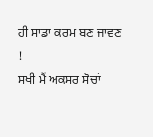ਹੀ ਸਾਡਾ ਕਰਮ ਬਣ ਜਾਵਣ !
ਸਖੀ ਮੈਂ ਅਕਸਰ ਸੋਚਾਂ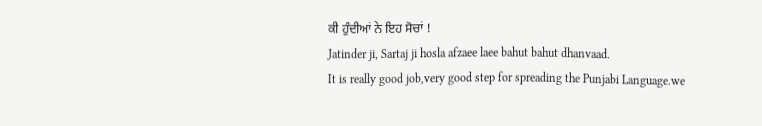ਕੀ ਹੁੰਦੀਆਂ ਨੇ ਇਹ ਸੋਚਾਂ !
Jatinder ji, Sartaj ji hosla afzaee laee bahut bahut dhanvaad.
It is really good job,very good step for spreading the Punjabi Language.we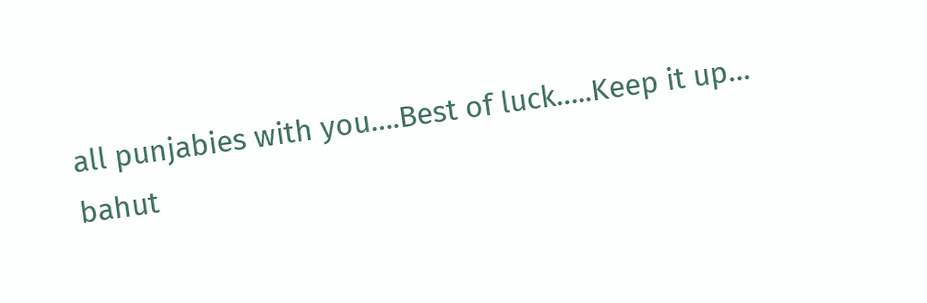all punjabies with you….Best of luck…..Keep it up…
bahut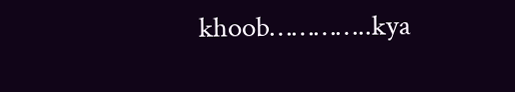khoob…………..kya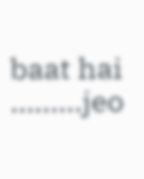baat hai ………jeo